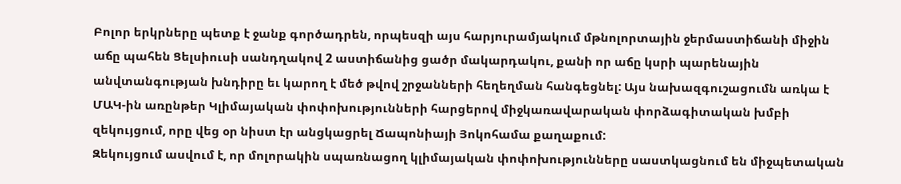Բոլոր երկրները պետք է ջանք գործադրեն, որպեսզի այս հարյուրամյակում մթնոլորտային ջերմաստիճանի միջին աճը պահեն Ցելսիուսի սանդղակով 2 աստիճանից ցածր մակարդակու, քանի որ աճը կսրի պարենային անվտանգության խնդիրը եւ կարող է մեծ թվով շրջանների հեղեղման հանգեցնել: Այս նախազգուշացումն առկա է ՄԱԿ-ին առընթեր Կլիմայական փոփոխությունների հարցերով միջկառավարական փորձագիտական խմբի զեկույցում, որը վեց օր նիստ էր անցկացրել Ճապոնիայի Յոկոհամա քաղաքում:
Զեկույցում ասվում է, որ մոլորակին սպառնացող կլիմայական փոփոխությունները սաստկացնում են միջպետական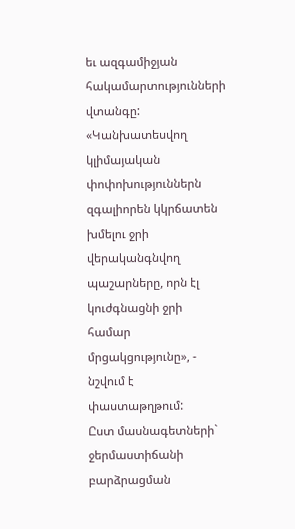եւ ազգամիջյան հակամարտությունների վտանգը:
«Կանխատեսվող կլիմայական փոփոխություններն զգալիորեն կկրճատեն խմելու ջրի վերականգնվող պաշարները, որն էլ կուժգնացնի ջրի համար մրցակցությունը», - նշվում է փաստաթղթում:
Ըստ մասնագետների` ջերմաստիճանի բարձրացման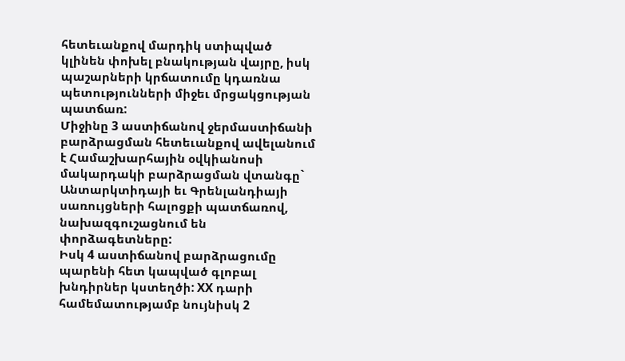հետեւանքով մարդիկ ստիպված կլինեն փոխել բնակության վայրը, իսկ պաշարների կրճատումը կդառնա պետությունների միջեւ մրցակցության պատճառ:
Միջինը 3 աստիճանով ջերմաստիճանի բարձրացման հետեւանքով ավելանում է Համաշխարհային օվկիանոսի մակարդակի բարձրացման վտանգը` Անտարկտիդայի եւ Գրենլանդիայի սառույցների հալոցքի պատճառով, նախազգուշացնում են փորձագետները:
Իսկ 4 աստիճանով բարձրացումը պարենի հետ կապված գլոբալ խնդիրներ կստեղծի: ХХ դարի համեմատությամբ նույնիսկ 2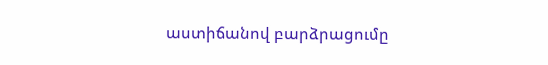աստիճանով բարձրացումը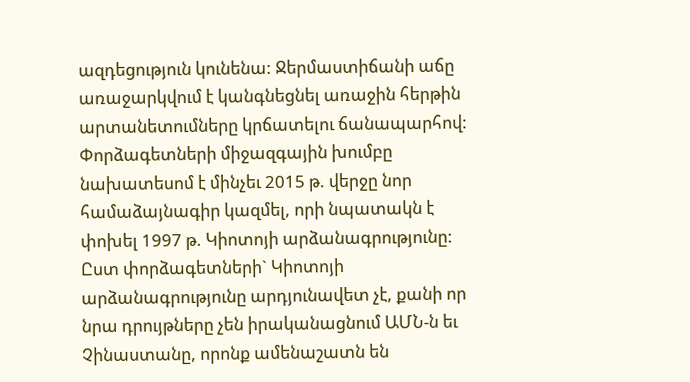ազդեցություն կունենա: Ջերմաստիճանի աճը առաջարկվում է կանգնեցնել առաջին հերթին արտանետումները կրճատելու ճանապարհով:
Փորձագետների միջազգային խումբը նախատեսոմ է մինչեւ 2015 թ. վերջը նոր համաձայնագիր կազմել, որի նպատակն է փոխել 1997 թ. Կիոտոյի արձանագրությունը:
Ըստ փորձագետների` Կիոտոյի արձանագրությունը արդյունավետ չէ, քանի որ նրա դրույթները չեն իրականացնում ԱՄՆ-ն եւ Չինաստանը, որոնք ամենաշատն են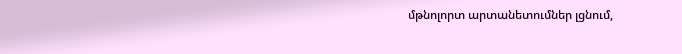մթնոլորտ արտանետումներ լցնում,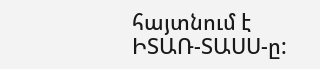հայտնում է ԻՏԱՌ-ՏԱՍՍ-ը: